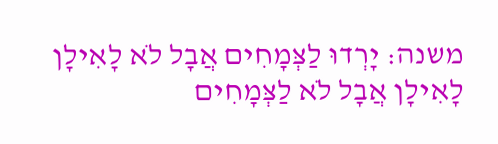משנה: יָרְדוּ לַצְּמָחִים אֲבָל לֹא לָאִילָן לָאִילָן אֲבָל לֹא לַצְּמָחִים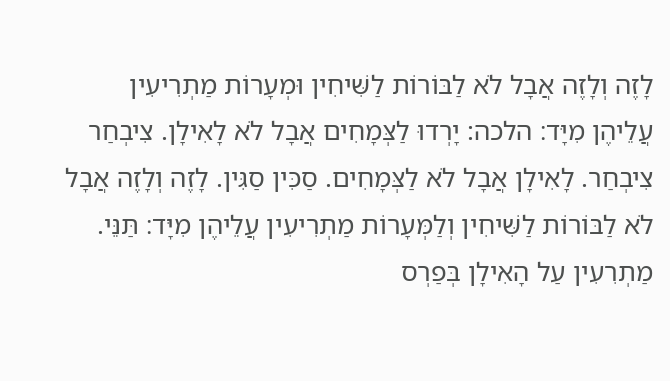לָזֶה וְלָזֶה אֲבָל לֹא לַבּוֹרוֹת לַשִּׁיחִין וּמְעָרוֹת מַתְרִיעִין עֲלֵיהֶן מִיָּד׃ הלכה: יָרְדוּ לַצְּמָחִים אֲבָל לֹא לָאִילָן. צִיבְחַר צִיבְחַר. לָאִילָן אֲבָל לֹא לַצְּמָחִים. סַכִּין סַגִּין. לָזֶה וְלָזֶה אֲבָל לֹא לַבּוֹרוֹת לַשִּׁיחִין וְלַמְּעָרוֹת מַתְרִיעִין עֲלֵיהֶן מִיָּד׃ תַּנֵּי. מַתְרִעִין עַל הָאִילָן בְּפַרְס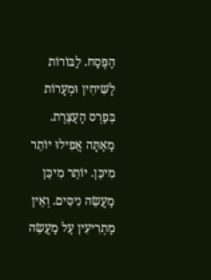הַפֶּסַח. לַבּוֹרוֹת לַשִּׁיחִין וּמְעָרוֹת בְּפַרְס הָעַצֶּרֶת. מַאַתָּה אֲפִילוּ יוֹתֵר מִיכֵּן. יוֹתֵר מִיכֵּן מַעֲשֵׂה נִיסִּים. וְאֵין מַתְרִיעִין עַל מַעֲשֵׂה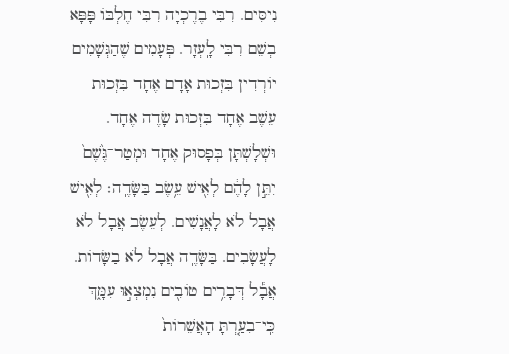נִיסִּים. רִבִּי בֶרֶכְיָה רִבִּי חֶלְבּוֹ פָּפָּא בְשֵׁם רִבִּי לָֽעְזָר. פְּעָמִים שֶׁהַגְּשָׁמִים יוֹרְדִין בִּזְכוּת אָדָם אֶחָד בִּזְכוּת עֵשֶׁב אֶחָד בִּזְכוּת שָׂדֶה אֶחָד. וּשְׁלָשְׁתָּן בְּפָסוּק אֶחָד וּמְטַר־גֶּ֙שֶׁם֙ יִתֵּ֣ן לָהֶ֔ם לְאִ֖ישׁ עֵ֥שֶׂב בַּשָּׂדֶֽה׃ לְאִ֖ישׁ אֲבָל לֹא לָאֲנָשִׁים. לְעֵשֶׂב אֲבָל לֹא לָעֲשָׂבִים. בַּשָּׂדֶֽה אֲבָל לֹא בַשָּׂדוֹת.
אֲבָ֕ל דְּבָרִ֥ים טוֹבִ֖ים נִמְצְא֣וּ עִמָּ֑ךְ כִּֽי־בִעַ֤רְתָּ הָאֲשֵׁרוֹת֙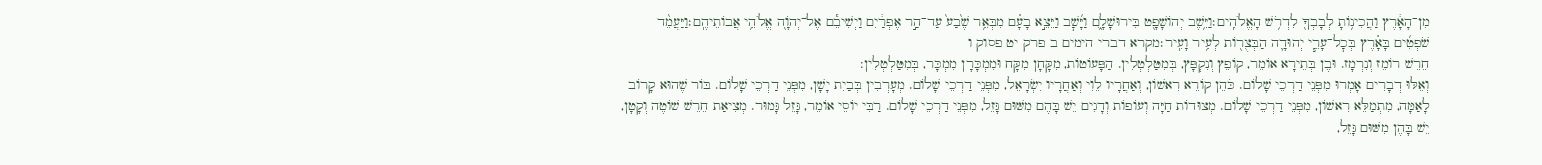מִן־הָאָ֔רֶץ וַהֲכִינ֥וֹתָ לְבָבְךָ֖ לִדְרֹ֥שׁ הָאֱלֹהִֽים׃וַיֵּ֥שֶׁב יְהוֹשָׁפָ֖ט בִּירוּשָׁלָ֑͏ִם וַיָּ֜שׇׁב וַיֵּצֵ֣א בָעָ֗ם מִבְּאֵ֥ר שֶׁ֙בַע֙ עַד־הַ֣ר אֶפְרַ֔יִם וַיְשִׁיבֵ֕ם אֶל־יְהֹוָ֖ה אֱלֹהֵ֥י אֲבוֹתֵיהֶֽם׃וַיַּעֲמֵ֨ד שֹׁפְטִ֜ים בָּאָ֗רֶץ בְּכׇל־עָרֵ֧י יְהוּדָ֛ה הַבְּצֻר֖וֹת לְעִ֥יר וָעִֽיר׃מקרא דברי הימים ב פרק יט פסוק ו
חֵרֵשׁ רוֹמֵז וְנִרְמָז. וּבֶן בְּתֵירָא אוֹמֵר, קוֹפֵץ וְנִקְפָּץ, בְּמִטַּלְטְלִין. הַפָּעוֹטוֹת, מִקָּחָן מִקָּח וּמִמְכָּרָן מִמְכָּר, בְּמִטַּלְטְלִין:
וְאֵלּוּ דְבָרִים אָמְרוּ מִפְּנֵי דַרְכֵי שָׁלוֹם. כֹּהֵן קוֹרֵא רִאשׁוֹן, וְאַחֲרָיו לֵוִי וְאַחֲרָיו יִשְׂרָאֵל, מִפְּנֵי דַרְכֵי שָׁלוֹם. מְעָרְבִין בְּבַיִת יָשָׁן, מִפְּנֵי דַרְכֵי שָׁלוֹם. בּוֹר שֶׁהוּא קָרוֹב לָאַמָּה, מִתְמַלֵּא רִאשׁוֹן, מִפְּנֵי דַרְכֵי שָׁלוֹם. מְצוּדוֹת חַיָּה וְעוֹפוֹת וְדָגִים יֵשׁ בָּהֶם מִשּׁוּם גָּזֵל, מִפְּנֵי דַרְכֵי שָׁלוֹם. רַבִּי יוֹסֵי אוֹמֵר, גָּזֵל גָּמוּר. מְצִיאַת חֵרֵשׁ שׁוֹטֶה וְקָטָן, יֵשׁ בָּהֶן מִשּׁוּם גָּזֵל,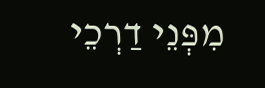מִפְּנֵי דַרְכֵי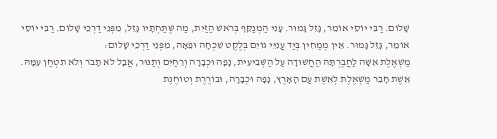שָׁלוֹם. רַבִּי יוֹסֵי אוֹמֵר, גָּזֵל גָּמוּר. עָנִי הַמְנַקֵּף בְּרֹאשׁ הַזַּיִת, מַה שֶּׁתַּחְתָּיו גָּזֵל, מִפְּנֵי דַרְכֵי שָׁלוֹם. רַבִּי יוֹסֵי אוֹמֵר, גָּזֵל גָּמוּר. אֵין מְמַחִין בְּיַד עֲנִיֵּי גוֹיִם בְּלֶקֶט שִׁכְחָה וּפֵאָה, מִפְּנֵי דַרְכֵי שָׁלוֹם:
מַשְׁאֶלֶת אִשָּׁה לַחֲבֶרְתָּהּ הַחֲשׁוּדָה עַל הַשְּׁבִיעִית, נָפָה וּכְבָרָה וְרֵחַיִם וְתַנּוּר, אֲבָל לֹא תָבֹר וְלֹא תִטְחַן עִמָּהּ. אֵשֶׁת חָבֵר מַשְׁאֶלֶת לְאֵשֶׁת עַם הָאָרֶץ, נָפָה וּכְבָרָה, וּבוֹרֶרֶת וְטוֹחֶנֶת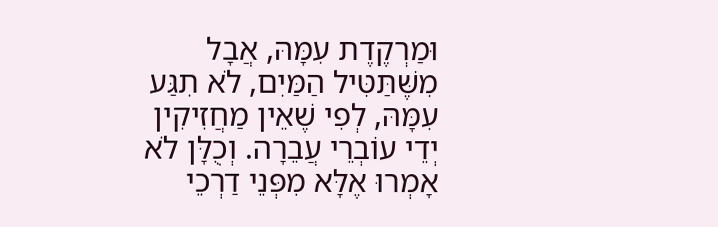וּמַרְקֶדֶת עִמָּהּ, אֲבָל מִשֶּׁתַּטִּיל הַמַּיִם, לֹא תִגַּע עִמָּהּ, לְפִי שֶׁאֵין מַחֲזִיקִין יְדֵי עוֹבְרֵי עֲבֵרָה. וְכֻלָּן לֹא אָמְרוּ אֶלָּא מִפְּנֵי דַרְכֵי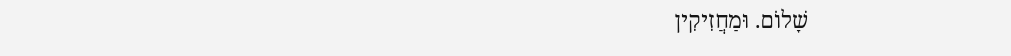שָׁלוֹם. וּמַחֲזִיקִין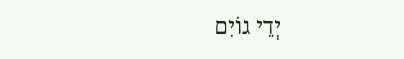יְדֵי גוֹיִם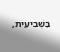בַּשְּׁבִיעִית,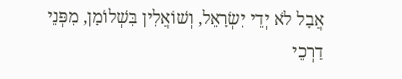אֲבָל לֹא יְדֵי יִשְׂרָאֵל, וְשׁוֹאֲלִין בִּשְׁלוֹמָן, מִפְּנֵי דַרְכֵי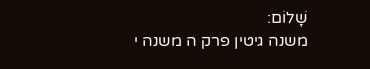שָׁלוֹם:
משנה גיטין פרק ה משנה י